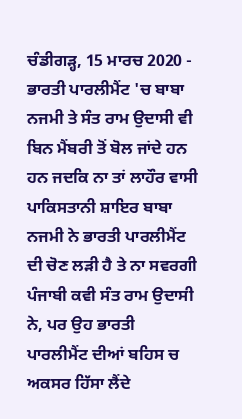ਚੰਡੀਗੜ੍ਹ, 15 ਮਾਰਚ 2020 - ਭਾਰਤੀ ਪਾਰਲੀਮੈਂਟ 'ਚ ਬਾਬਾ ਨਜਮੀ ਤੇ ਸੰਤ ਰਾਮ ਉਦਾਸੀ ਵੀ ਬਿਨ ਮੈਂਬਰੀ ਤੋਂ ਬੋਲ ਜਾਂਦੇ ਹਨ ਹਨ ਜਦਕਿ ਨਾ ਤਾਂ ਲਾਹੌਰ ਵਾਸੀ ਪਾਕਿਸਤਾਨੀ ਸ਼ਾਇਰ ਬਾਬਾ ਨਜਮੀ ਨੇ ਭਾਰਤੀ ਪਾਰਲੀਮੈਂਟ ਦੀ ਚੋਣ ਲੜੀ ਹੈ ਤੇ ਨਾ ਸਵਰਗੀ ਪੰਜਾਬੀ ਕਵੀ ਸੰਤ ਰਾਮ ਉਦਾਸੀ ਨੇ, ਪਰ ਉਹ ਭਾਰਤੀ ਪਾਰਲੀਮੈਂਟ ਦੀਆਂ ਬਹਿਸ ਚ ਅਕਸਰ ਹਿੱਸਾ ਲੈਂਦੇ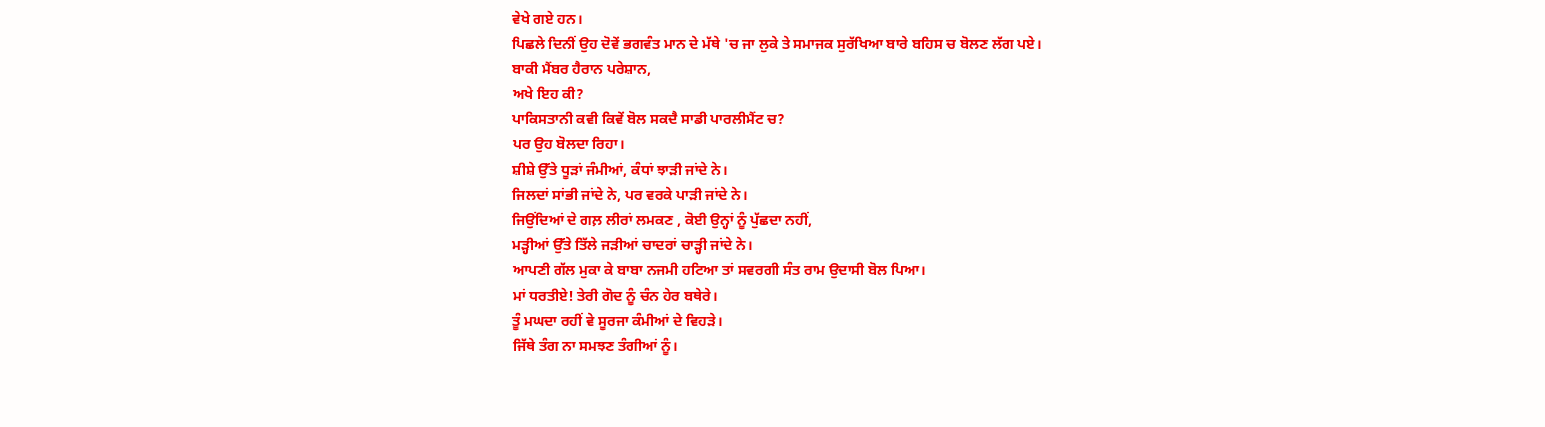ਵੇਖੇ ਗਏ ਹਨ।
ਪਿਛਲੇ ਦਿਨੀਂ ਉਹ ਦੋਵੇਂ ਭਗਵੰਤ ਮਾਨ ਦੇ ਮੱਥੇ 'ਚ ਜਾ ਲੁਕੇ ਤੇ ਸਮਾਜਕ ਸੁਰੱਖਿਆ ਬਾਰੇ ਬਹਿਸ ਚ ਬੋਲਣ ਲੱਗ ਪਏ।
ਬਾਕੀ ਮੈਂਬਰ ਹੈਰਾਨ ਪਰੇਸ਼ਾਨ,
ਅਖੇ ਇਹ ਕੀ?
ਪਾਕਿਸਤਾਨੀ ਕਵੀ ਕਿਵੇਂ ਬੋਲ ਸਕਦੈ ਸਾਡੀ ਪਾਰਲੀਮੈਂਟ ਚ?
ਪਰ ਉਹ ਬੋਲਦਾ ਰਿਹਾ।
ਸ਼ੀਸ਼ੇ ਉੱਤੇ ਧੂੜਾਂ ਜੰਮੀਆਂ, ਕੰਧਾਂ ਝਾੜੀ ਜਾਂਦੇ ਨੇ।
ਜਿਲਦਾਂ ਸਾਂਭੀ ਜਾਂਦੇ ਨੇ, ਪਰ ਵਰਕੇ ਪਾੜੀ ਜਾਂਦੇ ਨੇ।
ਜਿਉਂਦਿਆਂ ਦੇ ਗਲ਼ ਲੀਰਾਂ ਲਮਕਣ , ਕੋਈ ਉਨ੍ਹਾਂ ਨੂੰ ਪੁੱਛਦਾ ਨਹੀਂ,
ਮੜ੍ਹੀਆਂ ਉੱਤੇ ਤਿੱਲੇ ਜੜੀਆਂ ਚਾਦਰਾਂ ਚਾੜ੍ਹੀ ਜਾਂਦੇ ਨੇ।
ਆਪਣੀ ਗੱਲ ਮੁਕਾ ਕੇ ਬਾਬਾ ਨਜਮੀ ਹਟਿਆ ਤਾਂ ਸਵਰਗੀ ਸੰਤ ਰਾਮ ਉਦਾਸੀ ਬੋਲ ਪਿਆ।
ਮਾਂ ਧਰਤੀਏ! ਤੇਰੀ ਗੋਦ ਨੂੰ ਚੰਨ ਹੇਰ ਬਥੇਰੇ।
ਤੂੰ ਮਘਦਾ ਰਹੀਂ ਵੇ ਸੂਰਜਾ ਕੰਮੀਆਂ ਦੇ ਵਿਹੜੇ।
ਜਿੱਥੇ ਤੰਗ ਨਾ ਸਮਝਣ ਤੰਗੀਆਂ ਨੂੰ।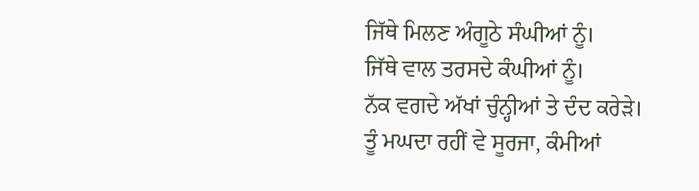ਜਿੱਥੇ ਮਿਲਣ ਅੰਗੂਠੇ ਸੰਘੀਆਂ ਨੂੰ।
ਜਿੱਥੇ ਵਾਲ ਤਰਸਦੇ ਕੰਘੀਆਂ ਨੂੰ।
ਨੱਕ ਵਗਦੇ ਅੱਖਾਂ ਚੁੰਨ੍ਹੀਆਂ ਤੇ ਦੰਦ ਕਰੇੜੇ।
ਤੂੰ ਮਘਦਾ ਰਹੀਂ ਵੇ ਸੂਰਜਾ, ਕੰਮੀਆਂ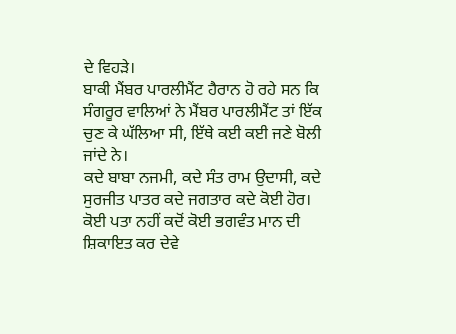ਦੇ ਵਿਹੜੇ।
ਬਾਕੀ ਮੈਂਬਰ ਪਾਰਲੀਮੈਂਟ ਹੈਰਾਨ ਹੋ ਰਹੇ ਸਨ ਕਿ ਸੰਗਰੂਰ ਵਾਲਿਆਂ ਨੇ ਮੈਂਬਰ ਪਾਰਲੀਮੈਂਟ ਤਾਂ ਇੱਕ ਚੁਣ ਕੇ ਘੱਲਿਆ ਸੀ, ਇੱਥੇ ਕਈ ਕਈ ਜਣੇ ਬੋਲੀ ਜਾਂਦੇ ਨੇ।
ਕਦੇ ਬਾਬਾ ਨਜਮੀ, ਕਦੇ ਸੰਤ ਰਾਮ ਉਦਾਸੀ, ਕਦੇ ਸੁਰਜੀਤ ਪਾਤਰ ਕਦੇ ਜਗਤਾਰ ਕਦੇ ਕੋਈ ਹੋਰ।
ਕੋਈ ਪਤਾ ਨਹੀਂ ਕਦੋਂ ਕੋਈ ਭਗਵੰਤ ਮਾਨ ਦੀ ਸ਼ਿਕਾਇਤ ਕਰ ਦੇਵੇ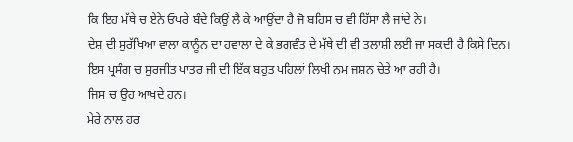ਕਿ ਇਹ ਮੱਥੇ ਚ ਏਨੇ ਓਪਰੇ ਬੰਦੇ ਕਿਉਂ ਲੈ ਕੇ ਆਉਂਦਾ ਹੈ ਜੋ ਬਹਿਸ ਚ ਵੀ ਹਿੱਸਾ ਲੈ ਜਾਂਦੇ ਨੇ।
ਦੇਸ਼ ਦੀ ਸੁਰੱਖਿਆ ਵਾਲਾ ਕਾਨੂੰਨ ਦਾ ਹਵਾਲਾ ਦੇ ਕੇ ਭਗਵੰਤ ਦੇ ਮੱਥੇ ਦੀ ਵੀ ਤਲਾਸ਼ੀ ਲਈ ਜਾ ਸਕਦੀ ਹੈ ਕਿਸੇ ਦਿਨ।
ਇਸ ਪ੍ਰਸੰਗ ਚ ਸੁਰਜੀਤ ਪਾਤਰ ਜੀ ਦੀ ਇੱਕ ਬਹੁਤ ਪਹਿਲਾਂ ਲਿਖੀ ਨਮ ਜਸ਼ਨ ਚੇਤੇ ਆ ਰਹੀ ਹੈ।
ਜਿਸ ਚ ਉਹ ਆਖਦੇ ਹਨ।
ਮੇਰੇ ਨਾਲ ਹਰ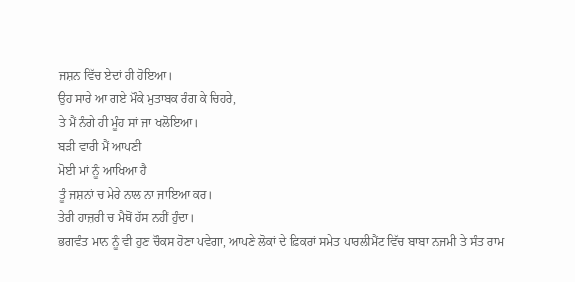ਜਸ਼ਨ ਵਿੱਚ ਏਦਾਂ ਹੀ ਹੋਇਆ।
ਉਹ ਸਾਰੇ ਆ ਗਏ ਮੌਕੇ ਮੁਤਾਬਕ ਰੰਗ ਕੇ ਚਿਹਰੇ,
ਤੇ ਮੈਂ ਨੰਗੇ ਹੀ ਮੂੰਹ ਸਾਂ ਜਾ ਖਲੋਇਆ।
ਬੜੀ ਵਾਰੀ ਮੈਂ ਆਪਣੀ
ਮੋਈ ਮਾਂ ਨੂੰ ਆਖਿਆ ਹੈ
ਤੂੰ ਜਸ਼ਨਾਂ ਚ ਮੇਰੇ ਨਾਲ ਨਾ ਜਾਇਆ ਕਰ।
ਤੇਰੀ ਹਾਜ਼ਰੀ ਚ ਮੈਥੋਂ ਹੱਸ ਨਹੀਂ ਹੁੰਦਾ।
ਭਗਵੰਤ ਮਾਨ ਨੂੰ ਵੀ ਹੁਣ ਚੌਕਸ ਹੋਣਾ ਪਵੇਗਾ, ਆਪਣੇ ਲੋਕਾਂ ਦੇ ਫ਼ਿਕਰਾਂ ਸਮੇਤ ਪਾਰਲੀਮੈਂਟ ਵਿੱਚ ਬਾਬਾ ਨਜਮੀ ਤੇ ਸੰਤ ਰਾਮ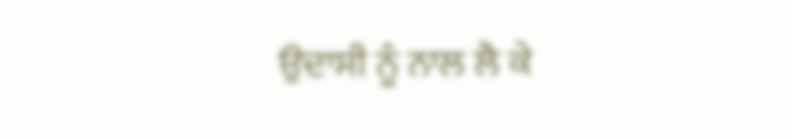ਉਦਾਸੀ ਨੂੰ ਨਾਲ ਲੈ ਕੇ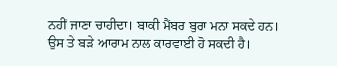ਨਹੀਂ ਜਾਣਾ ਚਾਹੀਦਾ। ਬਾਕੀ ਮੈਂਬਰ ਬੁਰਾ ਮਨਾ ਸਕਦੇ ਹਨ।
ਉਸ ਤੇ ਬੜੇ ਆਰਾਮ ਨਾਲ ਕਾਰਵਾਈ ਹੋ ਸਕਦੀ ਹੈ।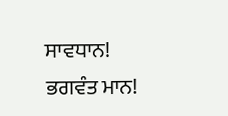ਸਾਵਧਾਨ!
ਭਗਵੰਤ ਮਾਨ!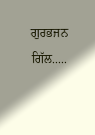ਗੁਰਭਜਨ ਗਿੱਲ.....